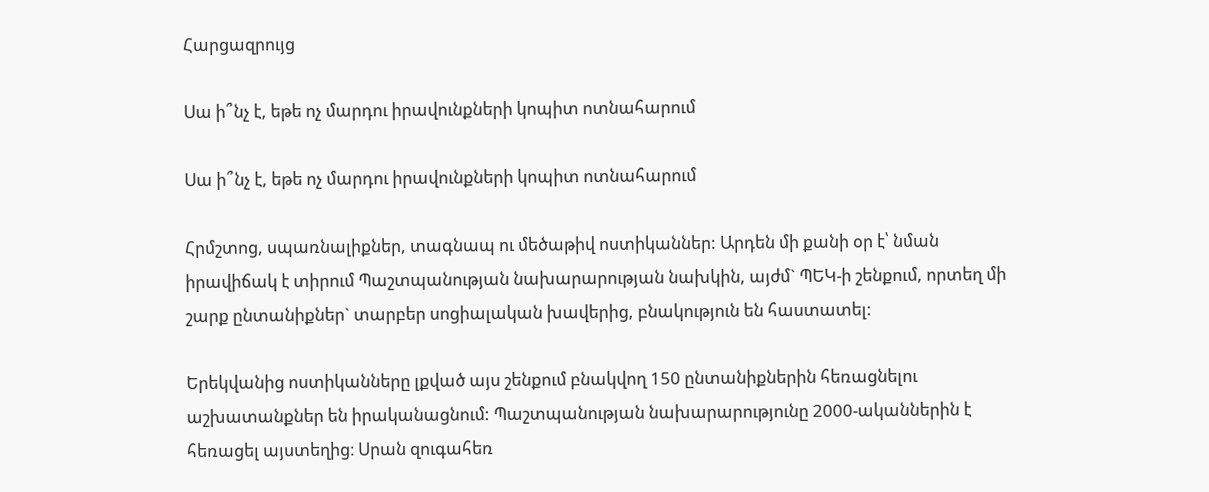Հարցազրույց

Սա ի՞նչ է, եթե ոչ մարդու իրավունքների կոպիտ ոտնահարում

Սա ի՞նչ է, եթե ոչ մարդու իրավունքների կոպիտ ոտնահարում

Հրմշտոց, սպառնալիքներ, տագնապ ու մեծաթիվ ոստիկաններ: Արդեն մի քանի օր է՝ նման իրավիճակ է տիրում Պաշտպանության նախարարության նախկին, այժմ` ՊԵԿ-ի շենքում, որտեղ մի շարք ընտանիքներ` տարբեր սոցիալական խավերից, բնակություն են հաստատել:

Երեկվանից ոստիկանները լքված այս շենքում բնակվող 150 ընտանիքներին հեռացնելու աշխատանքներ են իրականացնում: Պաշտպանության նախարարությունը 2000-ականներին է հեռացել այստեղից։ Սրան զուգահեռ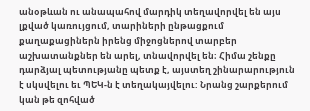անօթևան ու անապահով մարդիկ տեղավորվել են այս լքված կառույցում, տարիների ընթացքում քաղաքացիներն իրենց միջոցներով տարբեր աշխատանքներ են արել, տնավորվել են։ Հիմա շենքը դարձյալ պետությանը պետք է, այստեղ շինարարություն է սկսվելու եւ ՊԵԿ-ն է տեղակայվելու: Նրանց շարքերում կան թե զոհված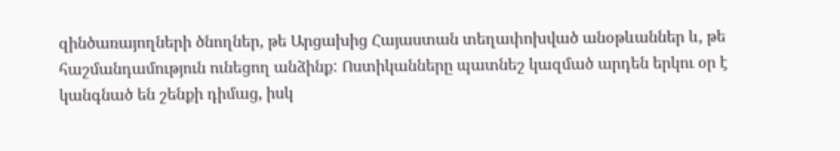զինծառայողների ծնողներ, թե Արցախից Հայաստան տեղափոխված անօթևաններ և, թե հաշմանդամություն ունեցող անձինք: Ոստիկանները պատնեշ կազմած արդեն երկու օր է կանգնած են շենքի դիմաց, իսկ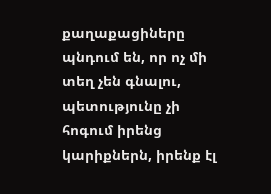քաղաքացիները պնդում են, որ ոչ մի տեղ չեն գնալու, պետությունը չի հոգում իրենց կարիքներն, իրենք էլ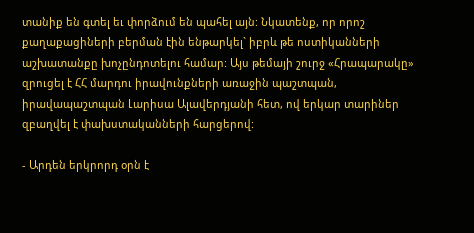տանիք են գտել եւ փորձում են պահել այն: Նկատենք, որ որոշ քաղաքացիների բերման էին ենթարկել` իբրև թե ոստիկանների աշխատանքը խոչընդոտելու համար: Այս թեմայի շուրջ «Հրապարակը» զրուցել է ՀՀ մարդու իրավունքների առաջին պաշտպան, իրավապաշտպան Լարիսա Ալավերդյանի հետ, ով երկար տարիներ զբաղվել է փախստականների հարցերով:

- Արդեն երկրորդ օրն է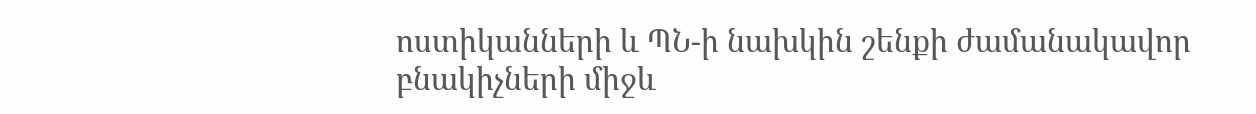ոստիկանների և ՊՆ-ի նախկին շենքի ժամանակավոր բնակիչների միջև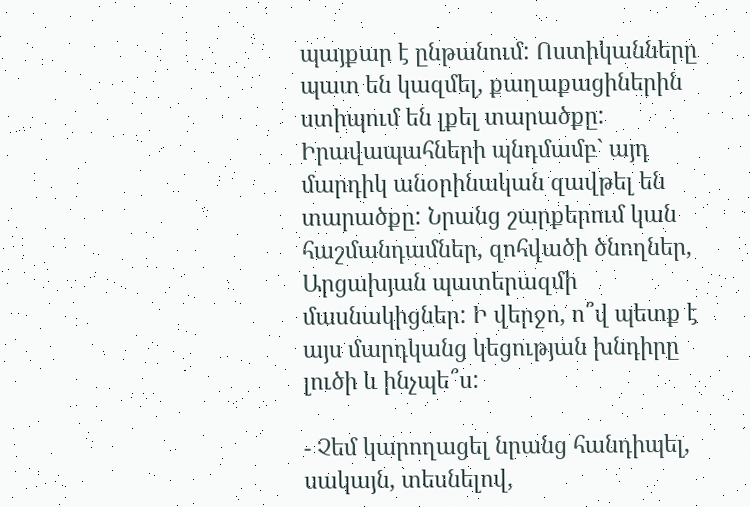պայքար է ընթանում: Ոստիկանները պատ են կազմել, քաղաքացիներին ստիպում են լքել տարածքը: Իրավապահների պնդմամբ` այդ մարդիկ անօրինական զավթել են տարածքը: Նրանց շարքերում կան հաշմանդամներ, զոհվածի ծնողներ, Արցախյան պատերազմի մասնակիցներ: Ի վերջո, ո՞վ պետք է այս մարդկանց կեցության խնդիրը լուծի և ինչպե՞ս:

- Չեմ կարողացել նրանց հանդիպել, սակայն, տեսնելով,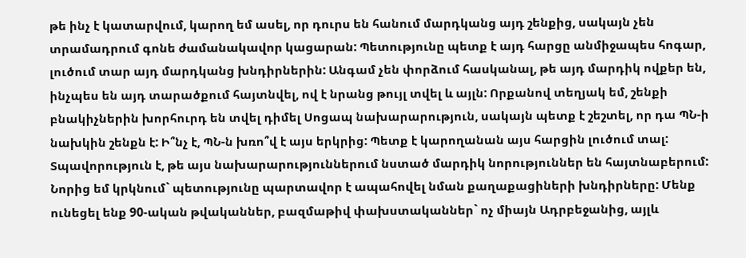թե ինչ է կատարվում, կարող եմ ասել, որ դուրս են հանում մարդկանց այդ շենքից, սակայն չեն տրամադրում գոնե ժամանակավոր կացարան: Պետությունը պետք է այդ հարցը անմիջապես հոգար, լուծում տար այդ մարդկանց խնդիրներին: Անգամ չեն փորձում հասկանալ, թե այդ մարդիկ ովքեր են, ինչպես են այդ տարածքում հայտնվել, ով է նրանց թույլ տվել և այլն: Որքանով տեղյակ եմ, շենքի բնակիչներին խորհուրդ են տվել դիմել Սոցապ նախարարություն, սակայն պետք է շեշտել, որ դա ՊՆ-ի նախկին շենքն է: Ի՞նչ է, ՊՆ-ն խռո՞վ է այս երկրից: Պետք է կարողանան այս հարցին լուծում տալ: Տպավորություն է, թե այս նախարարություններում նստած մարդիկ նորություններ են հայտնաբերում: Նորից եմ կրկնում` պետությունը պարտավոր է ապահովել նման քաղաքացիների խնդիրները: Մենք ունեցել ենք 90-ական թվականներ, բազմաթիվ փախստականներ` ոչ միայն Ադրբեջանից, այլև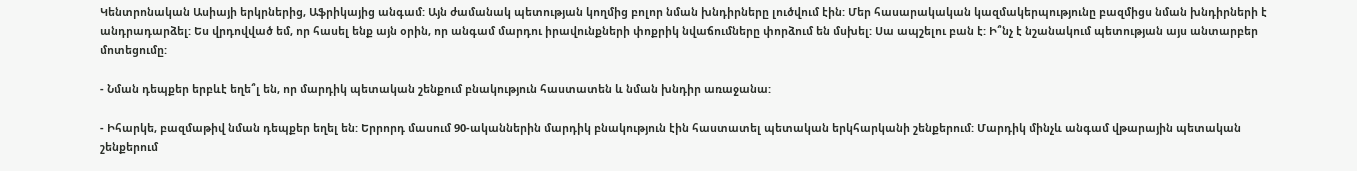Կենտրոնական Ասիայի երկրներից, Աֆրիկայից անգամ: Այն ժամանակ պետության կողմից բոլոր նման խնդիրները լուծվում էին: Մեր հասարակական կազմակերպությունը բազմիցս նման խնդիրների է անդրադարձել: Ես վրդովված եմ, որ հասել ենք այն օրին, որ անգամ մարդու իրավունքների փոքրիկ նվաճումները փորձում են մսխել: Սա ապշելու բան է: Ի՞նչ է նշանակում պետության այս անտարբեր մոտեցումը:

- Նման դեպքեր երբևէ եղե՞լ են, որ մարդիկ պետական շենքում բնակություն հաստատեն և նման խնդիր առաջանա:

- Իհարկե, բազմաթիվ նման դեպքեր եղել են: Երրորդ մասում 90-ականներին մարդիկ բնակություն էին հաստատել պետական երկհարկանի շենքերում: Մարդիկ մինչև անգամ վթարային պետական շենքերում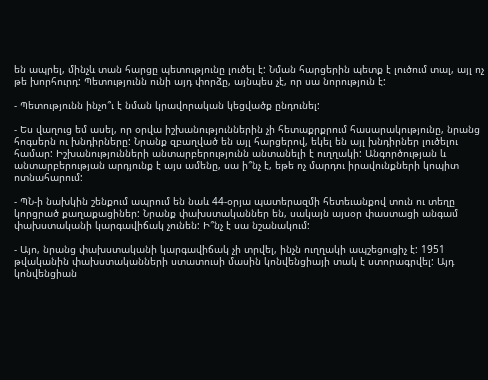են ապրել, մինչև տան հարցը պետությունը լուծել է: Նման հարցերին պետք է լուծում տալ, այլ ոչ թե խորհուրդ: Պետությունն ունի այդ փորձը, այնպես չէ, որ սա նորություն է:

- Պետությունն ինչո՞ւ է նման կրավորական կեցվածք ընդունել:

- Ես վաղուց եմ ասել, որ օրվա իշխանություններին չի հետաքրքրում հասարակությունը, նրանց հոգսերն ու խնդիրները: Նրանք զբաղված են այլ հարցերով, եկել են այլ խնդիրներ լուծելու համար: Իշխանությունների անտարբերությունն անտանելի է ուղղակի: Անգործության և անտարբերության արդյունք է այս ամենը, սա ի՞նչ է, եթե ոչ մարդու իրավունքների կոպիտ ոտնահարում:

- ՊՆ-ի նախկին շենքում ապրում են նաև 44-օրյա պատերազմի հետեւանքով տուն ու տեղը կորցրած քաղաքացիներ: Նրանք փախստականներ են, սակայն այսօր փաստացի անգամ փախստականի կարգավիճակ չունեն: Ի՞նչ է սա նշանակում:

- Այո, նրանց փախստականի կարգավիճակ չի տրվել, ինչն ուղղակի ապշեցուցիչ է: 1951 թվականին փախստականների ստատուսի մասին կոնվենցիայի տակ է ստորագրվել: Այդ կոնվենցիան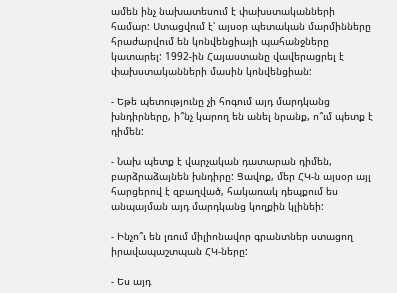ամեն ինչ նախատեսում է փախստականների համար: Ստացվում է՝ այսօր պետական մարմինները հրաժարվում են կոնվենցիայի պահանջները կատարել: 1992-ին Հայաստանը վավերացրել է փախստականների մասին կոնվենցիան:

- Եթե պետությունը չի հոգում այդ մարդկանց խնդիրները, ի՞նչ կարող են անել նրանք, ո՞ւմ պետք է դիմեն:

- Նախ պետք է վարչական դատարան դիմեն, բարձրաձայնեն խնդիրը: Ցավոք, մեր ՀԿ-ն այսօր այլ հարցերով է զբաղված, հակառակ դեպքում ես անպայման այդ մարդկանց կողքին կլինեի:

- Ինչո՞ւ են լռում միլիոնավոր գրանտներ ստացող իրավապաշտպան ՀԿ-ները:

- Ես այդ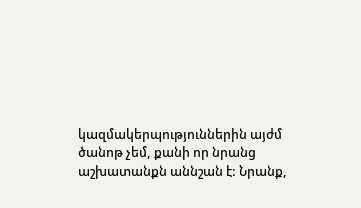կազմակերպություններին այժմ ծանոթ չեմ, քանի որ նրանց աշխատանքն աննշան է: Նրանք,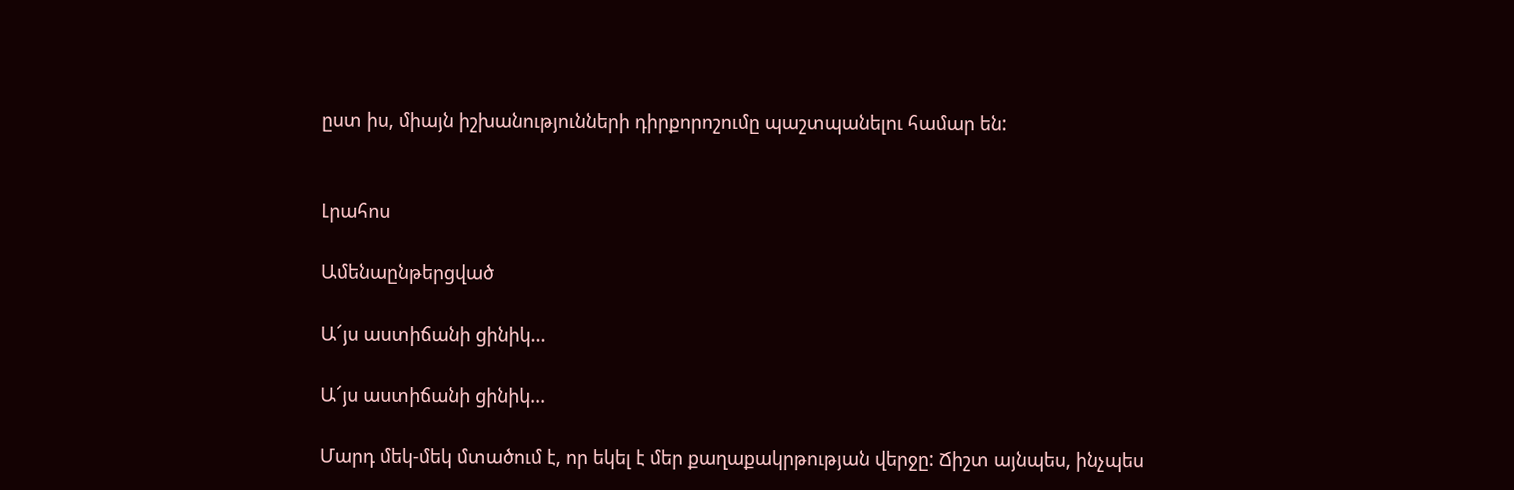ըստ իս, միայն իշխանությունների դիրքորոշումը պաշտպանելու համար են:


Լրահոս

Ամենաընթերցված

Ա՜յս աստիճանի ցինիկ...

Ա՜յս աստիճանի ցինիկ...

Մարդ մեկ-մեկ մտածում է, որ եկել է մեր քաղաքակրթության վերջը: Ճիշտ այնպես, ինչպես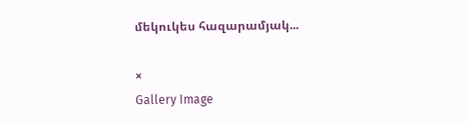մեկուկես հազարամյակ...

×
Gallery Image